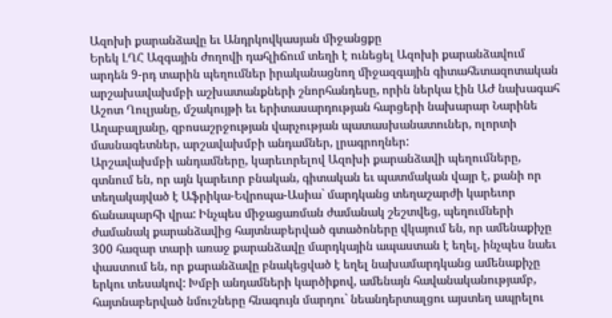Ազոխի քարանձավը եւ Անդրկովկասյան միջանցքը
Երեկ ԼՂՀ Ազգային ժողովի դահլիճում տեղի է ունեցել Ազոխի քարանձավում արդեն 9-րդ տարին պեղումներ իրականացնող միջազգային գիտահետազոտական արշախավախմբի աշխատանքների շնորհանդեսը, որին ներկա էին ԱԺ նախագահ Աշոտ Ղուլյանը, մշակույթի եւ երիտասարդության հարցերի նախարար Նարինե Աղաբալյանը, զբոսաշրջության վարչության պատասխանատուներ, ոլորտի մասնագետներ, արշավախմբի անդամներ, լրագրողներ:
Արշավախմբի անդամները, կարեւորելով Ազոխի քարանձավի պեղումները, գտնում են, որ այն կարեւոր բնական, գիտական եւ պատմական վայր է, քանի որ տեղակայված է Աֆրիկա-Եվրոպա-Ասիա` մարդկանց տեղաշարժի կարեւոր ճանապարհի վրա: Ինչպես միջացառման ժամանակ շեշտվեց, պեղումների ժամանակ քարանձավից հայտնաբերված գտածոները վկայում են, որ ամենաքիչը 300 հազար տարի առաջ քարանձավը մարդկային ապաստան է եղել, ինչպես նաեւ փաստում են, որ քարանձավը բնակեցված է եղել նախամարդկանց ամենաքիչը երկու տեսակով: Խմբի անդամների կարծիքով, ամենայն հավանականությամբ, հայտնաբերված նմուշները հնագույն մարդու` նեանդերտալցու այստեղ ապրելու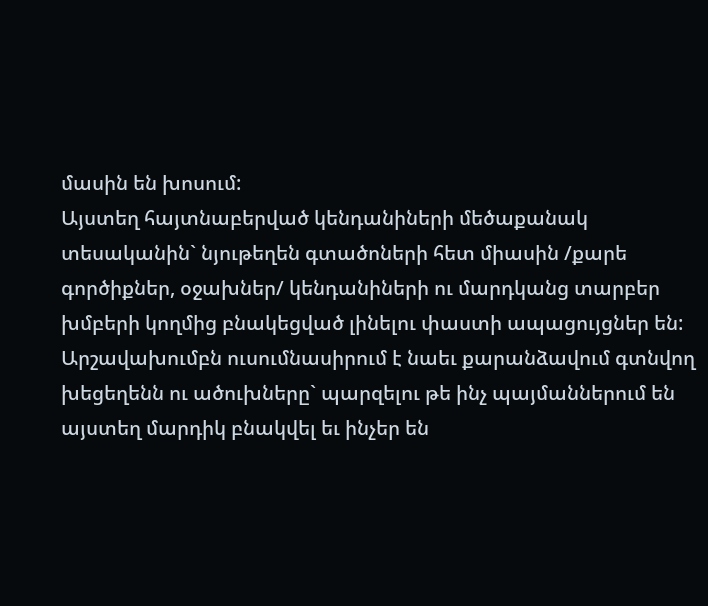մասին են խոսում:
Այստեղ հայտնաբերված կենդանիների մեծաքանակ տեսականին` նյութեղեն գտածոների հետ միասին /քարե գործիքներ, օջախներ/ կենդանիների ու մարդկանց տարբեր խմբերի կողմից բնակեցված լինելու փաստի ապացույցներ են:
Արշավախումբն ուսումնասիրում է նաեւ քարանձավում գտնվող խեցեղենն ու ածուխները` պարզելու թե ինչ պայմաններում են այստեղ մարդիկ բնակվել եւ ինչեր են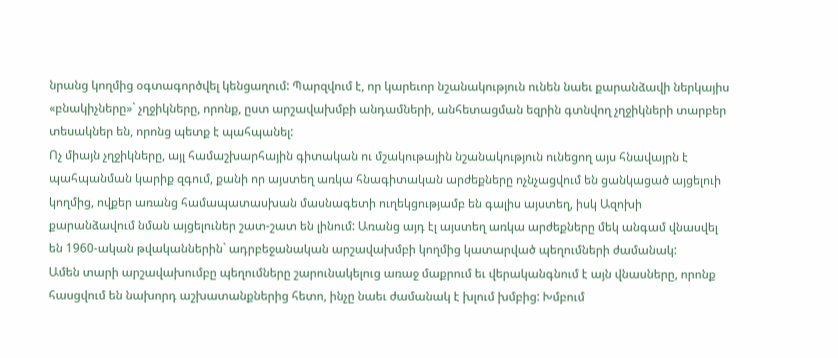նրանց կողմից օգտագործվել կենցաղում: Պարզվում է, որ կարեւոր նշանակություն ունեն նաեւ քարանձավի ներկայիս «բնակիչները»` չղջիկները, որոնք, ըստ արշավախմբի անդամների, անհետացման եզրին գտնվող չղջիկների տարբեր տեսակներ են, որոնց պետք է պահպանել:
Ոչ միայն չղջիկները, այլ համաշխարհային գիտական ու մշակութային նշանակություն ունեցող այս հնավայրն է պահպանման կարիք զգում, քանի որ այստեղ առկա հնագիտական արժեքները ոչնչացվում են ցանկացած այցելուի կողմից, ովքեր առանց համապատասխան մասնագետի ուղեկցությամբ են գալիս այստեղ, իսկ Ազոխի քարանձավում նման այցելուներ շատ-շատ են լինում: Առանց այդ էլ այստեղ առկա արժեքները մեկ անգամ վնասվել են 1960-ական թվականներին` ադրբեջանական արշավախմբի կողմից կատարված պեղումների ժամանակ:
Ամեն տարի արշավախումբը պեղումները շարունակելուց առաջ մաքրում եւ վերականգնում է այն վնասները, որոնք հասցվում են նախորդ աշխատանքներից հետո, ինչը նաեւ ժամանակ է խլում խմբից: Խմբում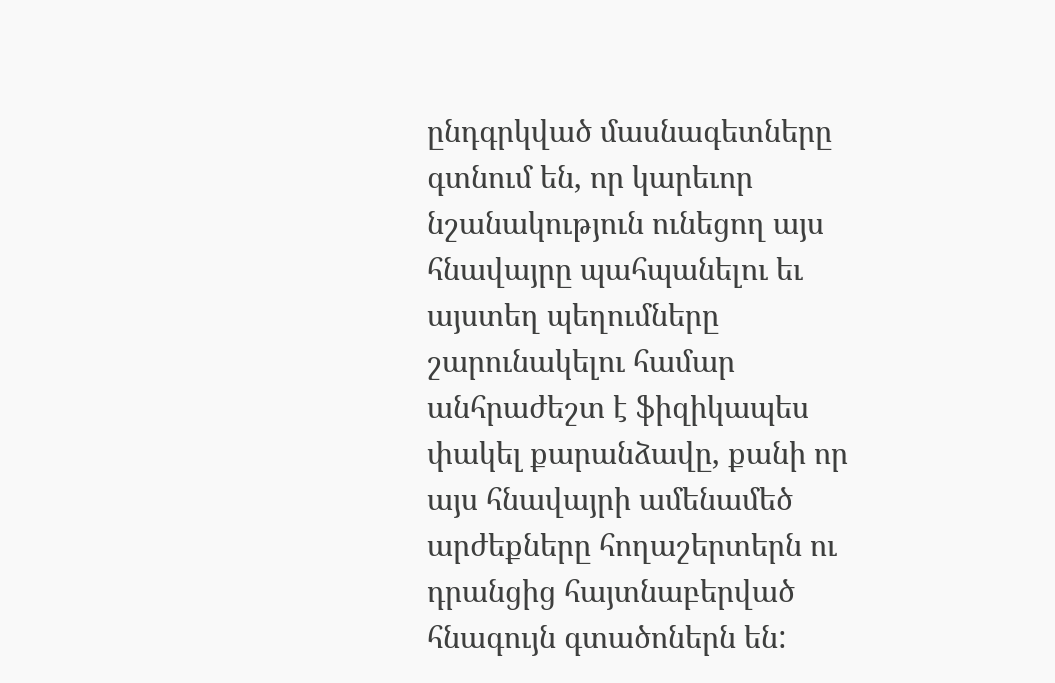ընդգրկված մասնագետները գտնում են, որ կարեւոր նշանակություն ունեցող այս հնավայրը պահպանելու եւ այստեղ պեղումները շարունակելու համար անհրաժեշտ է ֆիզիկապես փակել քարանձավը, քանի որ այս հնավայրի ամենամեծ արժեքները հողաշերտերն ու դրանցից հայտնաբերված հնագույն գտածոներն են: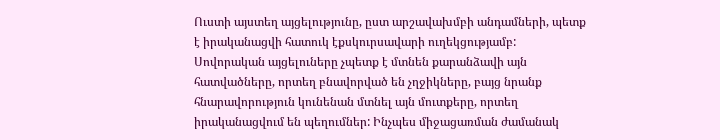Ուստի այստեղ այցելությունը, ըստ արշավախմբի անդամների, պետք է իրականացվի հատուկ էքսկուրսավարի ուղեկցությամբ: Սովորական այցելուները չպետք է մտնեն քարանձավի այն հատվածները, որտեղ բնավորված են չղջիկները, բայց նրանք հնարավորություն կունենան մտնել այն մուտքերը, որտեղ իրականացվում են պեղումներ: Ինչպես միջացառման ժամանակ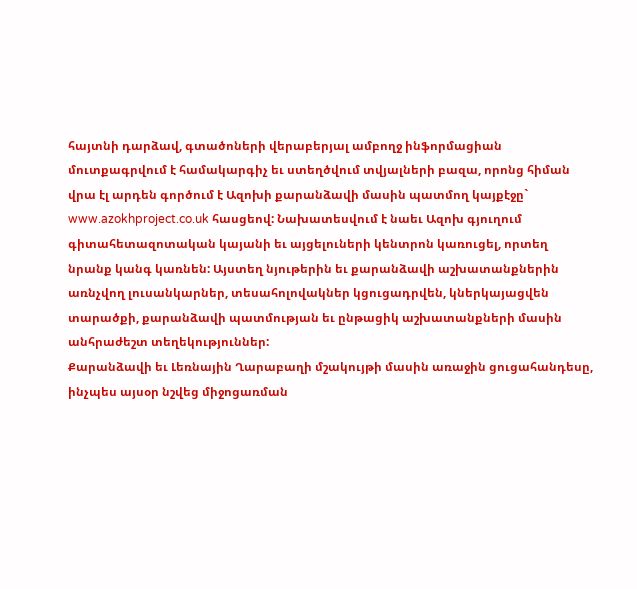հայտնի դարձավ, գտածոների վերաբերյալ ամբողջ ինֆորմացիան մուտքագրվում է համակարգիչ եւ ստեղծվում տվյալների բազա, որոնց հիման վրա էլ արդեն գործում է Ազոխի քարանձավի մասին պատմող կայքէջը` www.azokhproject.co.uk հասցեով: Նախատեսվում է նաեւ Ազոխ գյուղում գիտահետազոտական կայանի եւ այցելուների կենտրոն կառուցել, որտեղ նրանք կանգ կառնեն: Այստեղ նյութերին եւ քարանձավի աշխատանքներին առնչվող լուսանկարներ, տեսահոլովակներ կցուցադրվեն, կներկայացվեն տարածքի, քարանձավի պատմության եւ ընթացիկ աշխատանքների մասին անհրաժեշտ տեղեկություններ:
Քարանձավի եւ Լեռնային Ղարաբաղի մշակույթի մասին առաջին ցուցահանդեսը, ինչպես այսօր նշվեց միջոցառման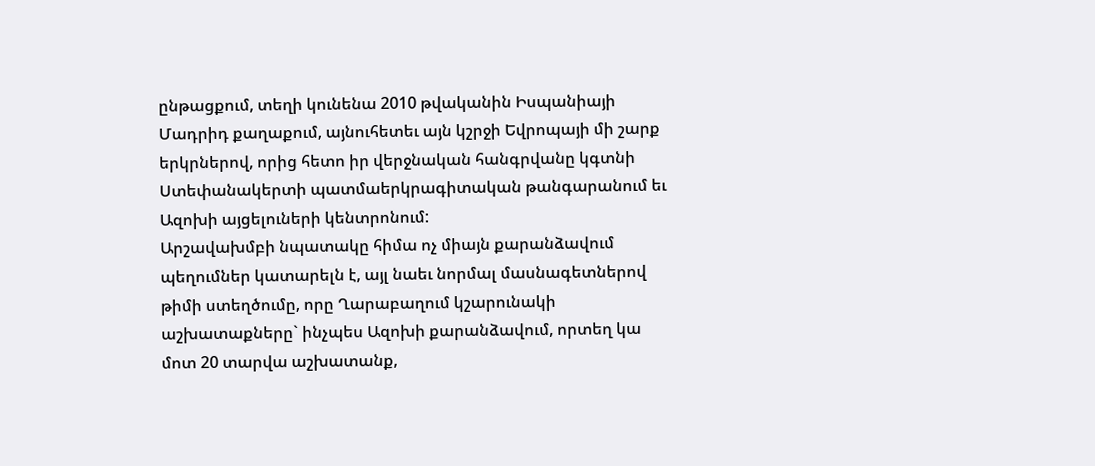ընթացքում, տեղի կունենա 2010 թվականին Իսպանիայի Մադրիդ քաղաքում, այնուհետեւ այն կշրջի Եվրոպայի մի շարք երկրներով, որից հետո իր վերջնական հանգրվանը կգտնի Ստեփանակերտի պատմաերկրագիտական թանգարանում եւ Ազոխի այցելուների կենտրոնում:
Արշավախմբի նպատակը հիմա ոչ միայն քարանձավում պեղումներ կատարելն է, այլ նաեւ նորմալ մասնագետներով թիմի ստեղծումը, որը Ղարաբաղում կշարունակի աշխատաքները` ինչպես Ազոխի քարանձավում, որտեղ կա մոտ 20 տարվա աշխատանք,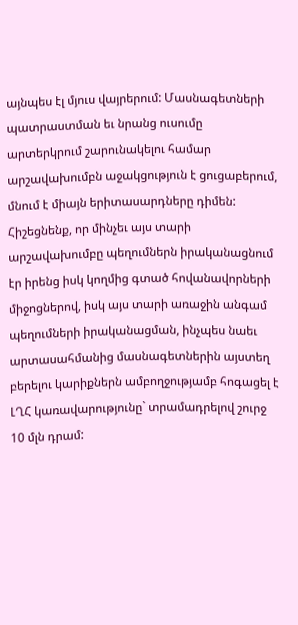այնպես էլ մյուս վայրերում: Մասնագետների պատրաստման եւ նրանց ուսումը արտերկրում շարունակելու համար արշավախումբն աջակցություն է ցուցաբերում, մնում է միայն երիտասարդները դիմեն:
Հիշեցնենք, որ մինչեւ այս տարի արշավախումբը պեղումներն իրականացնում էր իրենց իսկ կողմից գտած հովանավորների միջոցներով, իսկ այս տարի առաջին անգամ պեղումների իրականացման, ինչպես նաեւ արտասահմանից մասնագետներին այստեղ բերելու կարիքներն ամբողջությամբ հոգացել է ԼՂՀ կառավարությունը` տրամադրելով շուրջ 10 մլն դրամ: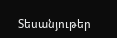Տեսանյութեր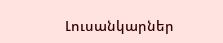Լուսանկարներ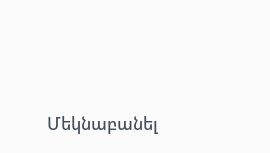Մեկնաբանել